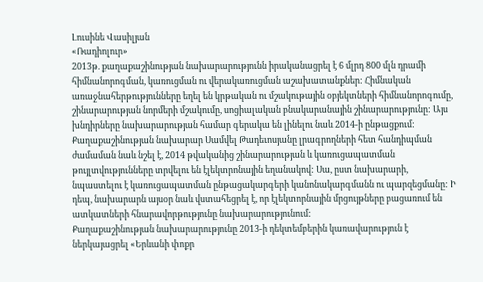Լուսինե Վասիլյան
«Ռադիոլուր»
2013թ. քաղաքաշինության նախարարությունն իրականացրել է 6 մլրդ 800 մլն դրամի հիմնանորոգման, կառուցման ու վերակառուցման աշախատանքներ: Հիմնական առաջնահերթությունները եղել են կրթական ու մշակութային օբյեկտների հիմնանորոգումը, շինարարության նորմերի մշակումը, սոցիալական բնակարանային շինարարությունը: Այս խնդիրները նախարարության համար գերակա են լինելու նաև 2014-ի ընթացքում: Քաղաքաշինության նախարար Սամվել Թադեւոսյանը լրագրողների հետ հանդիպման ժամաման նաև նշել է, 2014 թվականից շինարարության և կառուցապատման թույլտվությունները տրվելու են էլեկտրոնային եղանակով: Սա, ըստ նախարարի, նպաստելու է կառուցապատման ընթացակարգերի կանոնակարգմանն ու պարզեցմանը: Ի դեպ, նախարարն այսօր նաև վստահեցրել է, որ էլեկտորնային մրցույթները բացառում են ատկատների հնարավորթությունը նախարարությունում:
Քաղաքաշինության նախարարությունը 2013-ի դեկտեմբերին կառավարություն է ներկայացրել «Երևանի փոքր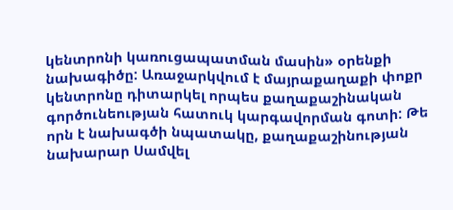կենտրոնի կառուցապատման մասին» օրենքի նախագիծը: Առաջարկվում է մայրաքաղաքի փոքր կենտրոնը դիտարկել որպես քաղաքաշինական գործունեության հատուկ կարգավորման գոտի: Թե որն է նախագծի նպատակը, քաղաքաշինության նախարար Սամվել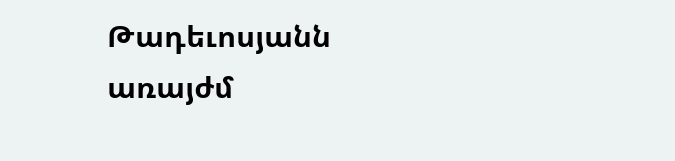Թադեւոսյանն առայժմ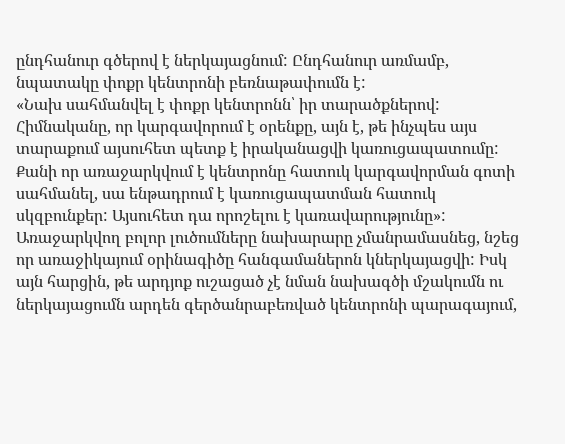ընդհանուր գծերով է ներկայացնում: Ընդհանուր առմամբ, նպատակը փոքր կենտրոնի բեռնաթափումն է:
«Նախ սահմանվել է փոքր կենտրոնն՝ իր տարածքներով: Հիմնականը, որ կարգավորում է օրենքը, այն է, թե ինչպես այս տարաքում այսուհետ պետք է իրականացվի կառուցապատումը: Քանի որ առաջարկվում է կենտրոնը հատուկ կարգավորման գոտի սահմանել, սա ենթադրում է կառուցապատման հատուկ սկզբունքեր: Այսուհետ դա որոշելու է կառավարությունը»:
Առաջարկվող բոլոր լուծումները նախարարը չմանրամասնեց, նշեց որ առաջիկայում օրինագիծը հանգամաներոն կներկայացվի: Իսկ այն հարցին, թե արդյոք ուշացած չէ նման նախագծի մշակումն ու ներկայացումն արդեն գերծանրաբեռված կենտրոնի պարագայում,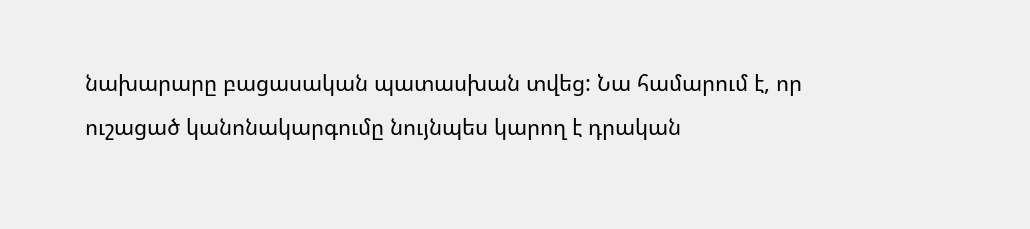նախարարը բացասական պատասխան տվեց: Նա համարում է, որ ուշացած կանոնակարգումը նույնպես կարող է դրական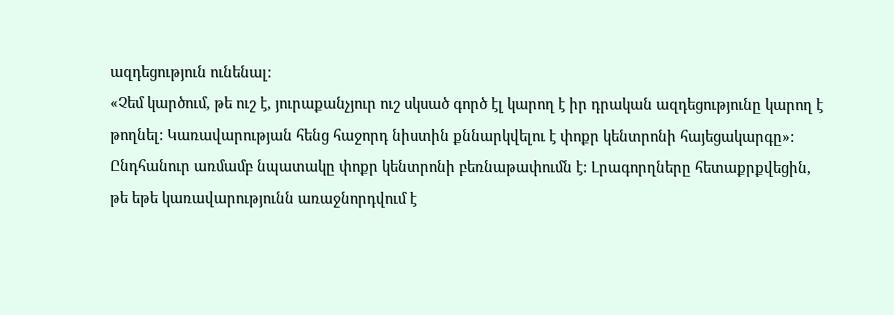ազդեցություն ունենալ:
«Չեմ կարծում, թե ուշ է, յուրաքանչյուր ուշ սկսած գործ էլ կարող է իր դրական ազդեցությունը կարող է թողնել: Կառավարության հենց հաջորդ նիստին քննարկվելու է փոքր կենտրոնի հայեցակարգը»:
Ընդհանուր առմամբ նպատակը փոքր կենտրոնի բեռնաթափումն է: Լրագորղները հետաքրքվեցին, թե եթե կառավարությունն առաջնորդվում է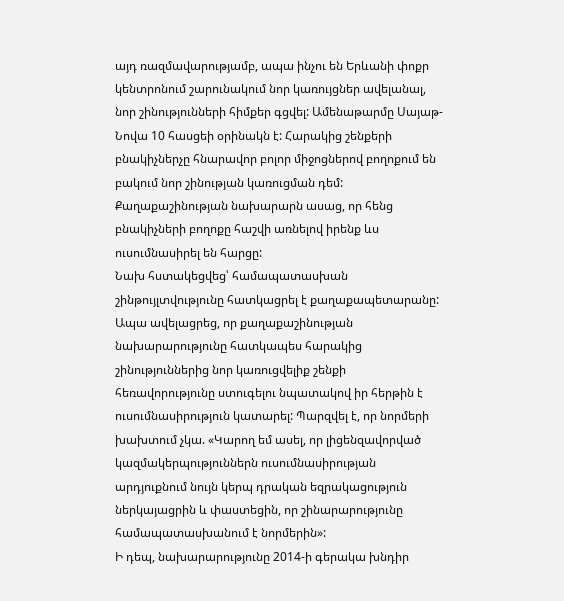այդ ռազմավարությամբ, ապա ինչու են Երևանի փոքր կենտրոնում շարունակում նոր կառույցներ ավելանալ, նոր շինությունների հիմքեր գցվել: Ամենաթարմը Սայաթ-Նովա 10 հասցեի օրինակն է: Հարակից շենքերի բնակիչներչը հնարավոր բոլոր միջոցներով բողոքում են բակում նոր շինության կառուցման դեմ: Քաղաքաշինության նախարարն ասաց, որ հենց բնակիչների բողոքը հաշվի առնելով իրենք ևս ուսումնասիրել են հարցը:
Նախ հստակեցվեց՝ համապատասխան շինթույլտվությունը հատկացրել է քաղաքապետարանը: Ապա ավելացրեց, որ քաղաքաշինության նախարարությունը հատկապես հարակից շինություններից նոր կառուցվելիք շենքի հեռավորությունը ստուգելու նպատակով իր հերթին է ուսումնասիրություն կատարել: Պարզվել է, որ նորմերի խախտում չկա. «Կարող եմ ասել, որ լիցենզավորված կազմակերպություններն ուսումնասիրության արդյուքնում նույն կերպ դրական եզրակացություն ներկայացրին և փաստեցին, որ շինարարությունը համապատասխանում է նորմերին»:
Ի դեպ, նախարարությունը 2014-ի գերակա խնդիր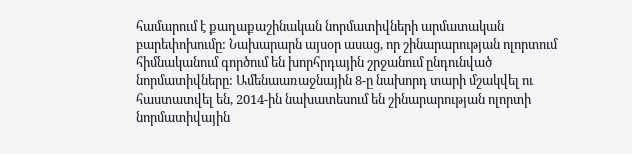համարում է քաղաքաշինական նորմատիվների արմատական բարեփոխումը: Նախարարն այսօր ասաց, որ շինարարության ոլորտում հիմնականում գործում են խորհրդային շրջանում ընդունված նորմատիվները: Ամենաառաջնային 8-ը նախորդ տարի մշակվել ու հաստատվել են, 2014-ին նախատեսում են շինարարության ոլորտի նորմատիվային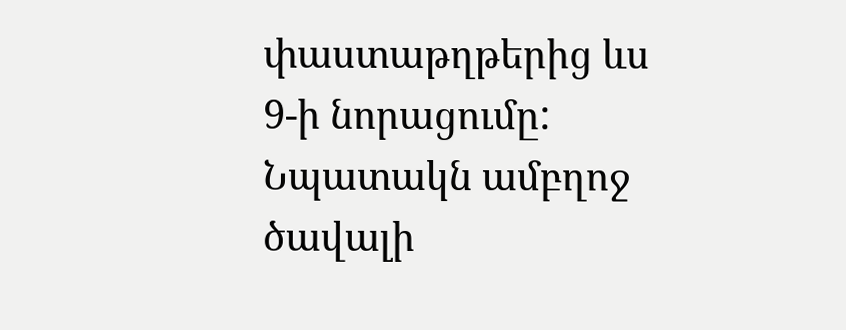փաստաթղթերից ևս 9-ի նորացումը: Նպատակն ամբղոջ ծավալի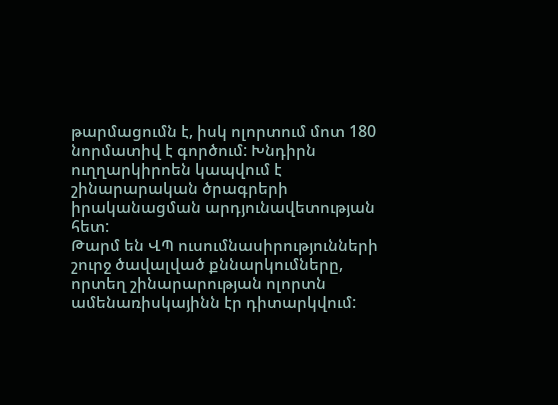թարմացումն է, իսկ ոլորտում մոտ 180 նորմատիվ է գործում: Խնդիրն ուղղարկիրոեն կապվում է շինարարական ծրագրերի իրականացման արդյունավետության հետ:
Թարմ են ՎՊ ուսումնասիրությունների շուրջ ծավալված քննարկումները, որտեղ շինարարության ոլորտն ամենառիսկայինն էր դիտարկվում: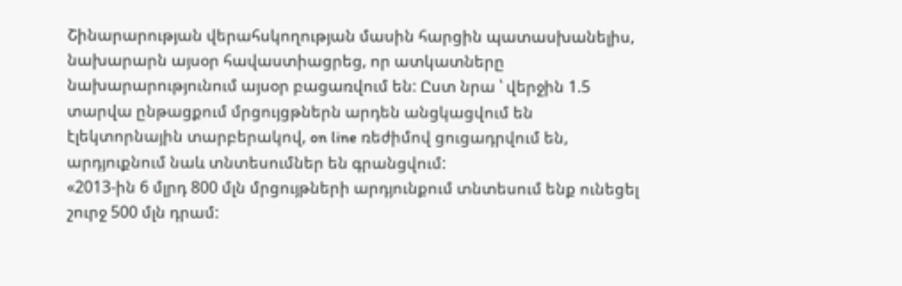Շինարարության վերահսկողության մասին հարցին պատասխանելիս, նախարարն այսօր հավաստիացրեց, որ ատկատները նախարարությունում այսօր բացառվում են: Ըստ նրա ՝ վերջին 1.5 տարվա ընթացքում մրցույցթներն արդեն անցկացվում են էլեկտորնային տարբերակով, on line ռեժիմով ցուցադրվում են, արդյուքնում նաև տնտեսումներ են գրանցվում:
«2013-ին 6 մլրդ 800 մլն մրցույթների արդյունքում տնտեսում ենք ունեցել շուրջ 500 մլն դրամ: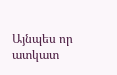Այնպես որ ատկատ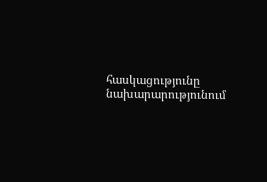հասկացությունը նախարարությունում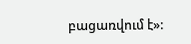բացառվում է»: